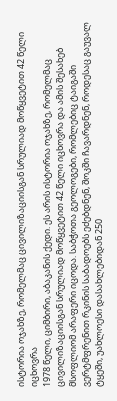ისტორია ოჯახზე, რომელმაც ცივილიზაციისგან სრულიად მოწყვეტით 42 წელი იცხოვრა
1978 წელი, ციმბირი, აბაკანის ქედი. ეს არის ისტორია ოჯახზე, რომელმაც ცივილიზაციისგან სრულიად მოწყვეტით 42 წელი იცხოვრა და ამის შესახებ მსოფლიომ არაფერი იცოდა. საბჭოთა გეოლოგები, რომლებიც ტაიგაში ვერტმფრენით რკინის საბადოებს ეძებდნენ, შოკში ჩავარდნენ, როდესაც გაუვალ ტყეში, უახლოესი დასახლებიდან 250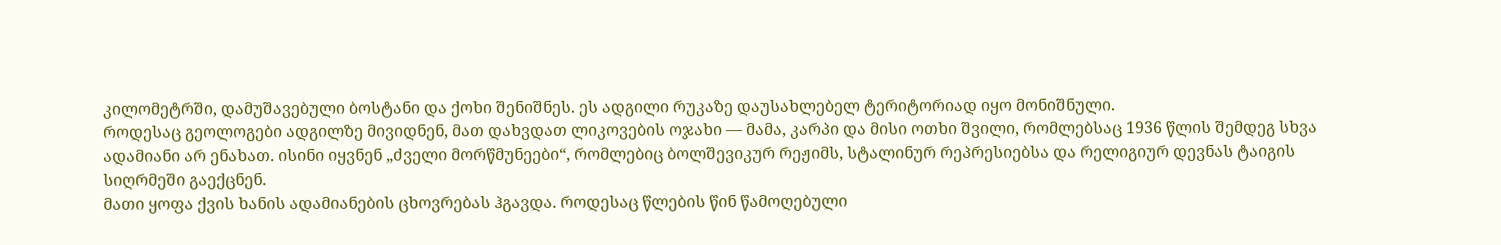კილომეტრში, დამუშავებული ბოსტანი და ქოხი შენიშნეს. ეს ადგილი რუკაზე დაუსახლებელ ტერიტორიად იყო მონიშნული.
როდესაც გეოლოგები ადგილზე მივიდნენ, მათ დახვდათ ლიკოვების ოჯახი — მამა, კარპი და მისი ოთხი შვილი, რომლებსაც 1936 წლის შემდეგ სხვა ადამიანი არ ენახათ. ისინი იყვნენ „ძველი მორწმუნეები“, რომლებიც ბოლშევიკურ რეჟიმს, სტალინურ რეპრესიებსა და რელიგიურ დევნას ტაიგის სიღრმეში გაექცნენ.
მათი ყოფა ქვის ხანის ადამიანების ცხოვრებას ჰგავდა. როდესაც წლების წინ წამოღებული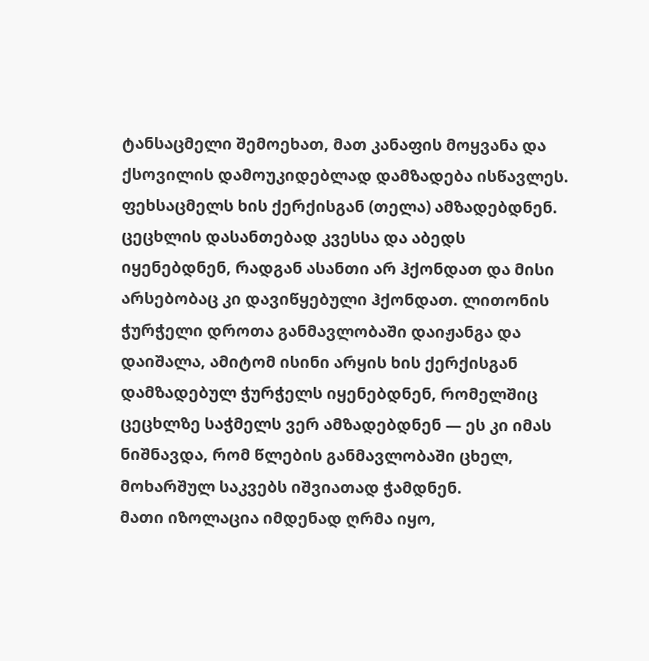ტანსაცმელი შემოეხათ, მათ კანაფის მოყვანა და ქსოვილის დამოუკიდებლად დამზადება ისწავლეს. ფეხსაცმელს ხის ქერქისგან (თელა) ამზადებდნენ. ცეცხლის დასანთებად კვესსა და აბედს იყენებდნენ, რადგან ასანთი არ ჰქონდათ და მისი არსებობაც კი დავიწყებული ჰქონდათ. ლითონის ჭურჭელი დროთა განმავლობაში დაიჟანგა და დაიშალა, ამიტომ ისინი არყის ხის ქერქისგან დამზადებულ ჭურჭელს იყენებდნენ, რომელშიც ცეცხლზე საჭმელს ვერ ამზადებდნენ — ეს კი იმას ნიშნავდა, რომ წლების განმავლობაში ცხელ, მოხარშულ საკვებს იშვიათად ჭამდნენ.
მათი იზოლაცია იმდენად ღრმა იყო,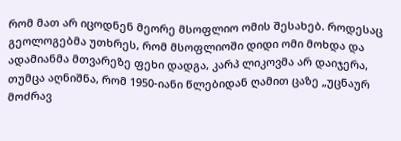რომ მათ არ იცოდნენ მეორე მსოფლიო ომის შესახებ. როდესაც გეოლოგებმა უთხრეს, რომ მსოფლიოში დიდი ომი მოხდა და ადამიანმა მთვარეზე ფეხი დადგა, კარპ ლიკოვმა არ დაიჯერა, თუმცა აღნიშნა, რომ 1950-იანი წლებიდან ღამით ცაზე „უცნაურ მოძრავ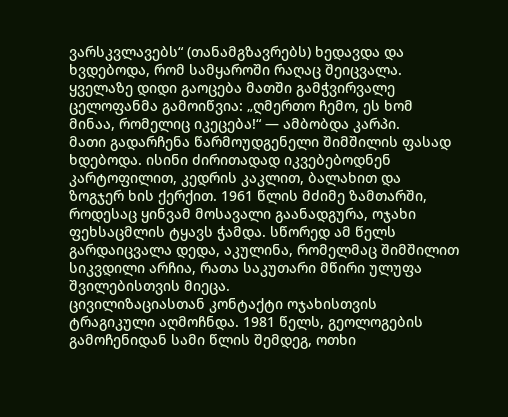ვარსკვლავებს“ (თანამგზავრებს) ხედავდა და ხვდებოდა, რომ სამყაროში რაღაც შეიცვალა. ყველაზე დიდი გაოცება მათში გამჭვირვალე ცელოფანმა გამოიწვია: „ღმერთო ჩემო, ეს ხომ მინაა, რომელიც იკეცება!“ — ამბობდა კარპი.
მათი გადარჩენა წარმოუდგენელი შიმშილის ფასად ხდებოდა. ისინი ძირითადად იკვებებოდნენ კარტოფილით, კედრის კაკლით, ბალახით და ზოგჯერ ხის ქერქით. 1961 წლის მძიმე ზამთარში, როდესაც ყინვამ მოსავალი გაანადგურა, ოჯახი ფეხსაცმლის ტყავს ჭამდა. სწორედ ამ წელს გარდაიცვალა დედა, აკულინა, რომელმაც შიმშილით სიკვდილი არჩია, რათა საკუთარი მწირი ულუფა შვილებისთვის მიეცა.
ცივილიზაციასთან კონტაქტი ოჯახისთვის ტრაგიკული აღმოჩნდა. 1981 წელს, გეოლოგების გამოჩენიდან სამი წლის შემდეგ, ოთხი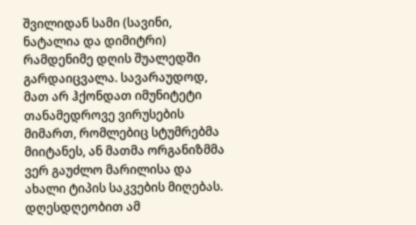შვილიდან სამი (სავინი, ნატალია და დიმიტრი) რამდენიმე დღის შუალედში გარდაიცვალა. სავარაუდოდ, მათ არ ჰქონდათ იმუნიტეტი თანამედროვე ვირუსების მიმართ, რომლებიც სტუმრებმა მიიტანეს, ან მათმა ორგანიზმმა ვერ გაუძლო მარილისა და ახალი ტიპის საკვების მიღებას.
დღესდღეობით ამ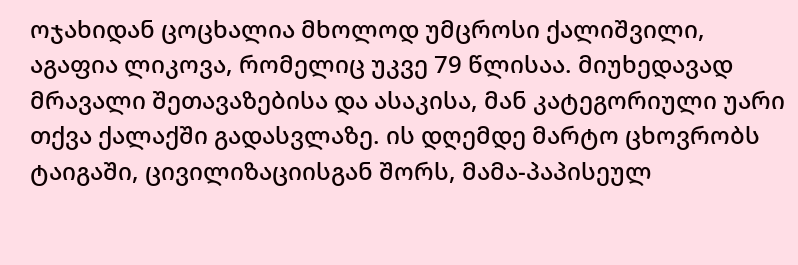ოჯახიდან ცოცხალია მხოლოდ უმცროსი ქალიშვილი, აგაფია ლიკოვა, რომელიც უკვე 79 წლისაა. მიუხედავად მრავალი შეთავაზებისა და ასაკისა, მან კატეგორიული უარი თქვა ქალაქში გადასვლაზე. ის დღემდე მარტო ცხოვრობს ტაიგაში, ცივილიზაციისგან შორს, მამა-პაპისეულ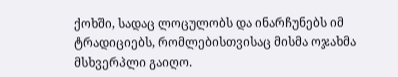ქოხში, სადაც ლოცულობს და ინარჩუნებს იმ ტრადიციებს, რომლებისთვისაც მისმა ოჯახმა მსხვერპლი გაიღო.